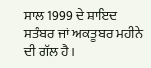ਸਾਲ 1999 ਦੇ ਸ਼ਾਇਦ ਸਤੰਬਰ ਜਾਂ ਅਕਤੂਬਰ ਮਹੀਨੇ ਦੀ ਗੱਲ ਹੈ।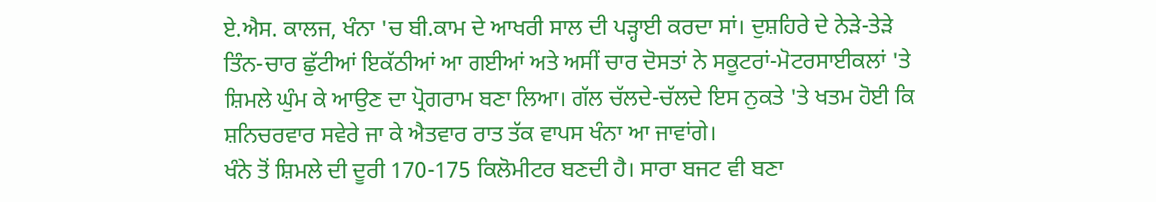ਏ.ਐਸ. ਕਾਲਜ, ਖੰਨਾ 'ਚ ਬੀ.ਕਾਮ ਦੇ ਆਖਰੀ ਸਾਲ ਦੀ ਪੜ੍ਹਾਈ ਕਰਦਾ ਸਾਂ। ਦੁਸ਼ਹਿਰੇ ਦੇ ਨੇੜੇ-ਤੇੜੇ ਤਿੰਨ-ਚਾਰ ਛੁੱਟੀਆਂ ਇਕੱਠੀਆਂ ਆ ਗਈਆਂ ਅਤੇ ਅਸੀਂ ਚਾਰ ਦੋਸਤਾਂ ਨੇ ਸਕੂਟਰਾਂ-ਮੋਟਰਸਾਈਕਲਾਂ 'ਤੇ ਸ਼ਿਮਲੇ ਘੁੰਮ ਕੇ ਆਉਣ ਦਾ ਪ੍ਰੋਗਰਾਮ ਬਣਾ ਲਿਆ। ਗੱਲ ਚੱਲਦੇ-ਚੱਲਦੇ ਇਸ ਨੁਕਤੇ 'ਤੇ ਖਤਮ ਹੋਈ ਕਿ ਸ਼ਨਿਚਰਵਾਰ ਸਵੇਰੇ ਜਾ ਕੇ ਐਤਵਾਰ ਰਾਤ ਤੱਕ ਵਾਪਸ ਖੰਨਾ ਆ ਜਾਵਾਂਗੇ।
ਖੰਨੇ ਤੋਂ ਸ਼ਿਮਲੇ ਦੀ ਦੂਰੀ 170-175 ਕਿਲੋਮੀਟਰ ਬਣਦੀ ਹੈ। ਸਾਰਾ ਬਜਟ ਵੀ ਬਣਾ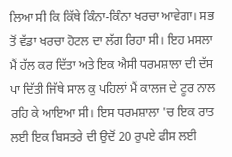ਲਿਆ ਸੀ ਕਿ ਕਿੱਥੇ ਕਿੰਨਾ-ਕਿੰਨਾ ਖਰਚਾ ਆਵੇਗਾ। ਸਭ ਤੋਂ ਵੱਡਾ ਖਰਚਾ ਹੋਟਲ ਦਾ ਲੱਗ ਰਿਹਾ ਸੀ। ਇਹ ਮਸਲਾ ਮੈਂ ਹੱਲ ਕਰ ਦਿੱਤਾ ਅਤੇ ਇਕ ਐਸੀ ਧਰਮਸ਼ਾਲਾ ਦੀ ਦੱਸ ਪਾ ਦਿੱਤੀ ਜਿੱਥੇ ਸਾਲ ਕੁ ਪਹਿਲਾਂ ਮੈਂ ਕਾਲਜ ਦੇ ਟੂਰ ਨਾਲ ਰਹਿ ਕੇ ਆਇਆ ਸੀ। ਇਸ ਧਰਮਸ਼ਾਲਾ 'ਚ ਇਕ ਰਾਤ ਲਈ ਇਕ ਬਿਸਤਰੇ ਦੀ ਉਦੋਂ 20 ਰੁਪਏ ਫੀਸ ਲਈ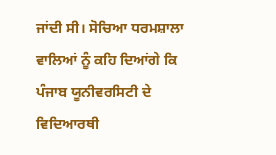ਜਾਂਦੀ ਸੀ। ਸੋਚਿਆ ਧਰਮਸ਼ਾਲਾ ਵਾਲਿਆਂ ਨੂੰ ਕਹਿ ਦਿਆਂਗੇ ਕਿ ਪੰਜਾਬ ਯੂਨੀਵਰਸਿਟੀ ਦੇ ਵਿਦਿਆਰਥੀ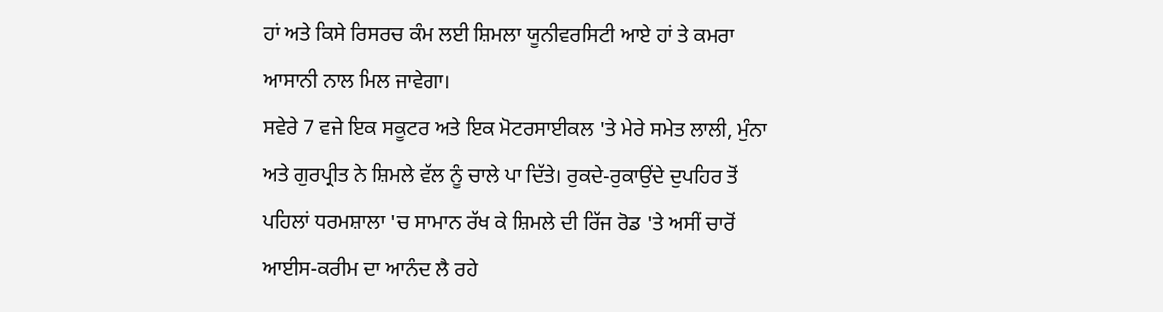ਹਾਂ ਅਤੇ ਕਿਸੇ ਰਿਸਰਚ ਕੰਮ ਲਈ ਸ਼ਿਮਲਾ ਯੂਨੀਵਰਸਿਟੀ ਆਏ ਹਾਂ ਤੇ ਕਮਰਾ ਆਸਾਨੀ ਨਾਲ ਮਿਲ ਜਾਵੇਗਾ।
ਸਵੇਰੇ 7 ਵਜੇ ਇਕ ਸਕੂਟਰ ਅਤੇ ਇਕ ਮੋਟਰਸਾਈਕਲ 'ਤੇ ਮੇਰੇ ਸਮੇਤ ਲਾਲੀ, ਮੁੰਨਾ ਅਤੇ ਗੁਰਪ੍ਰੀਤ ਨੇ ਸ਼ਿਮਲੇ ਵੱਲ ਨੂੰ ਚਾਲੇ ਪਾ ਦਿੱਤੇ। ਰੁਕਦੇ-ਰੁਕਾਉਂਦੇ ਦੁਪਹਿਰ ਤੋਂ ਪਹਿਲਾਂ ਧਰਮਸ਼ਾਲਾ 'ਚ ਸਾਮਾਨ ਰੱਖ ਕੇ ਸ਼ਿਮਲੇ ਦੀ ਰਿੱਜ ਰੋਡ 'ਤੇ ਅਸੀਂ ਚਾਰੋਂ ਆਈਸ-ਕਰੀਮ ਦਾ ਆਨੰਦ ਲੈ ਰਹੇ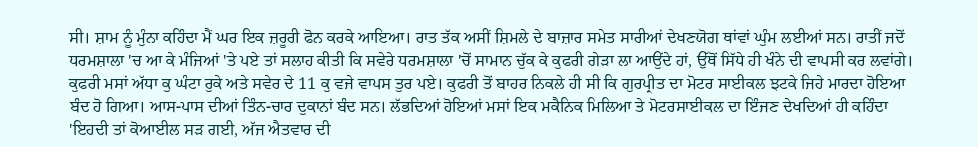ਸੀ। ਸ਼ਾਮ ਨੂੰ ਮੁੰਨਾ ਕਹਿੰਦਾ ਮੈਂ ਘਰ ਇਕ ਜ਼ਰੂਰੀ ਫੋਨ ਕਰਕੇ ਆਇਆ। ਰਾਤ ਤੱਕ ਅਸੀਂ ਸ਼ਿਮਲੇ ਦੇ ਬਾਜ਼ਾਰ ਸਮੇਤ ਸਾਰੀਆਂ ਦੇਖਣਯੋਗ ਥਾਂਵਾਂ ਘੁੰਮ ਲਈਆਂ ਸਨ। ਰਾਤੀਂ ਜਦੋਂ ਧਰਮਸ਼ਾਲਾ 'ਚ ਆ ਕੇ ਮੰਜਿਆਂ 'ਤੇ ਪਏ ਤਾਂ ਸਲਾਹ ਕੀਤੀ ਕਿ ਸਵੇਰੇ ਧਰਮਸ਼ਾਲਾ 'ਚੋਂ ਸਾਮਾਨ ਚੁੱਕ ਕੇ ਕੁਫਰੀ ਗੇੜਾ ਲਾ ਆਉਂਦੇ ਹਾਂ, ਉੱਥੋਂ ਸਿੱਧੇ ਹੀ ਖੰਨੇ ਦੀ ਵਾਪਸੀ ਕਰ ਲਵਾਂਗੇ।
ਕੁਫਰੀ ਮਸਾਂ ਅੱਧਾ ਕੁ ਘੰਟਾ ਰੁਕੇ ਅਤੇ ਸਵੇਰ ਦੇ 11 ਕੁ ਵਜੇ ਵਾਪਸ ਤੁਰ ਪਏ। ਕੁਫਰੀ ਤੋਂ ਬਾਹਰ ਨਿਕਲੇ ਹੀ ਸੀ ਕਿ ਗੁਰਪ੍ਰੀਤ ਦਾ ਮੋਟਰ ਸਾਈਕਲ ਝਟਕੇ ਜਿਹੇ ਮਾਰਦਾ ਹੋਇਆ ਬੰਦ ਹੋ ਗਿਆ। ਆਸ-ਪਾਸ ਦੀਆਂ ਤਿੰਨ-ਚਾਰ ਦੁਕਾਨਾਂ ਬੰਦ ਸਨ। ਲੱਭਦਿਆਂ ਹੋਇਆਂ ਮਸਾਂ ਇਕ ਮਕੈਨਿਕ ਮਿਲਿਆ ਤੇ ਮੋਟਰਸਾਈਕਲ ਦਾ ਇੰਜਣ ਦੇਖਦਿਆਂ ਹੀ ਕਹਿੰਦਾ 'ਇਹਦੀ ਤਾਂ ਕੋਆਈਲ ਸੜ ਗਈ, ਅੱਜ ਐਤਵਾਰ ਦੀ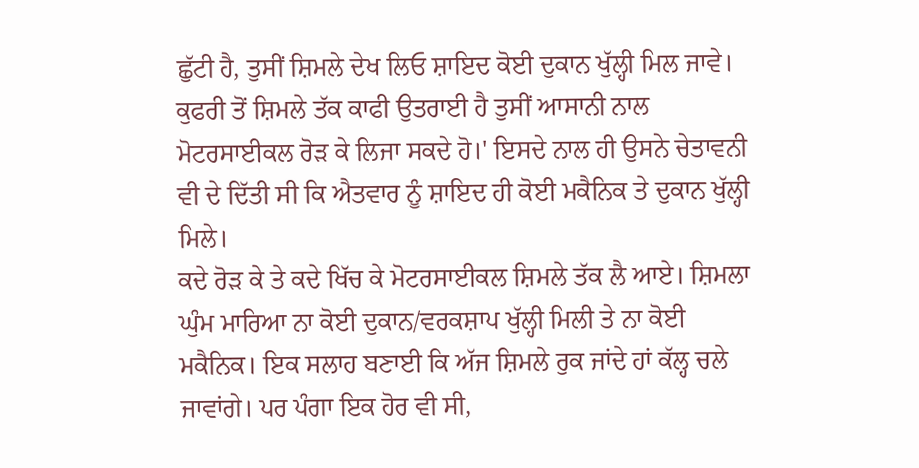ਛੁੱਟੀ ਹੈ, ਤੁਸੀਂ ਸ਼ਿਮਲੇ ਦੇਖ ਲਿਓ ਸ਼ਾਇਦ ਕੋਈ ਦੁਕਾਨ ਖੁੱਲ੍ਹੀ ਮਿਲ ਜਾਵੇ। ਕੁਫਰੀ ਤੋਂ ਸ਼ਿਮਲੇ ਤੱਕ ਕਾਫੀ ਉਤਰਾਈ ਹੈ ਤੁਸੀਂ ਆਸਾਨੀ ਨਾਲ ਮੋਟਰਸਾਈਕਲ ਰੋੜ ਕੇ ਲਿਜਾ ਸਕਦੇ ਹੋ।' ਇਸਦੇ ਨਾਲ ਹੀ ਉਸਨੇ ਚੇਤਾਵਨੀ ਵੀ ਦੇ ਦਿੱਤੀ ਸੀ ਕਿ ਐਤਵਾਰ ਨੂੰ ਸ਼ਾਇਦ ਹੀ ਕੋਈ ਮਕੈਨਿਕ ਤੇ ਦੁਕਾਨ ਖੁੱਲ੍ਹੀ ਮਿਲੇ।
ਕਦੇ ਰੋੜ ਕੇ ਤੇ ਕਦੇ ਖਿੱਚ ਕੇ ਮੋਟਰਸਾਈਕਲ ਸ਼ਿਮਲੇ ਤੱਕ ਲੈ ਆਏ। ਸ਼ਿਮਲਾ ਘੁੰਮ ਮਾਰਿਆ ਨਾ ਕੋਈ ਦੁਕਾਨ/ਵਰਕਸ਼ਾਪ ਖੁੱਲ੍ਹੀ ਮਿਲੀ ਤੇ ਨਾ ਕੋਈ ਮਕੈਨਿਕ। ਇਕ ਸਲਾਹ ਬਣਾਈ ਕਿ ਅੱਜ ਸ਼ਿਮਲੇ ਰੁਕ ਜਾਂਦੇ ਹਾਂ ਕੱਲ੍ਹ ਚਲੇ ਜਾਵਾਂਗੇ। ਪਰ ਪੰਗਾ ਇਕ ਹੋਰ ਵੀ ਸੀ,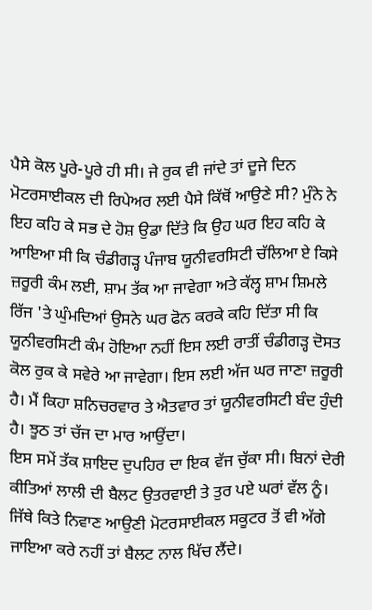ਪੈਸੇ ਕੋਲ ਪੂਰੇ-ਪੂਰੇ ਹੀ ਸੀ। ਜੇ ਰੁਕ ਵੀ ਜਾਂਦੇ ਤਾਂ ਦੂਜੇ ਦਿਨ ਮੋਟਰਸਾਈਕਲ ਦੀ ਰਿਪੇਅਰ ਲਈ ਪੈਸੇ ਕਿੱਥੋਂ ਆਉਣੇ ਸੀ? ਮੁੰਨੇ ਨੇ ਇਹ ਕਹਿ ਕੇ ਸਭ ਦੇ ਹੋਸ਼ ਉਡਾ ਦਿੱਤੇ ਕਿ ਉਹ ਘਰ ਇਹ ਕਹਿ ਕੇ ਆਇਆ ਸੀ ਕਿ ਚੰਡੀਗੜ੍ਹ ਪੰਜਾਬ ਯੂਨੀਵਰਸਿਟੀ ਚੱਲਿਆ ਏ ਕਿਸੇ ਜ਼ਰੂਰੀ ਕੰਮ ਲਈ, ਸ਼ਾਮ ਤੱਕ ਆ ਜਾਵੇਗਾ ਅਤੇ ਕੱਲ੍ਹ ਸ਼ਾਮ ਸ਼ਿਮਲੇ ਰਿੱਜ 'ਤੇ ਘੁੰਮਦਿਆਂ ਉਸਨੇ ਘਰ ਫੋਨ ਕਰਕੇ ਕਹਿ ਦਿੱਤਾ ਸੀ ਕਿ ਯੂਨੀਵਰਸਿਟੀ ਕੰਮ ਹੋਇਆ ਨਹੀਂ ਇਸ ਲਈ ਰਾਤੀਂ ਚੰਡੀਗੜ੍ਹ ਦੋਸਤ ਕੋਲ ਰੁਕ ਕੇ ਸਵੇਰੇ ਆ ਜਾਵੇਗਾ। ਇਸ ਲਈ ਅੱਜ ਘਰ ਜਾਣਾ ਜ਼ਰੂਰੀ ਹੈ। ਮੈਂ ਕਿਹਾ ਸ਼ਨਿਚਰਵਾਰ ਤੇ ਐਤਵਾਰ ਤਾਂ ਯੂਨੀਵਰਸਿਟੀ ਬੰਦ ਹੁੰਦੀ ਹੈ। ਝੂਠ ਤਾਂ ਚੱਜ ਦਾ ਮਾਰ ਆਉਂਦਾ।
ਇਸ ਸਮੇਂ ਤੱਕ ਸ਼ਾਇਦ ਦੁਪਹਿਰ ਦਾ ਇਕ ਵੱਜ ਚੁੱਕਾ ਸੀ। ਬਿਨਾਂ ਦੇਰੀ ਕੀਤਿਆਂ ਲਾਲੀ ਦੀ ਬੈਲਟ ਉਤਰਵਾਈ ਤੇ ਤੁਰ ਪਏ ਘਰਾਂ ਵੱਲ ਨੂੰ। ਜਿੱਥੇ ਕਿਤੇ ਨਿਵਾਣ ਆਉਣੀ ਮੋਟਰਸਾਈਕਲ ਸਕੂਟਰ ਤੋਂ ਵੀ ਅੱਗੇ ਜਾਇਆ ਕਰੇ ਨਹੀਂ ਤਾਂ ਬੈਲਟ ਨਾਲ ਖਿੱਚ ਲੈਂਦੇ।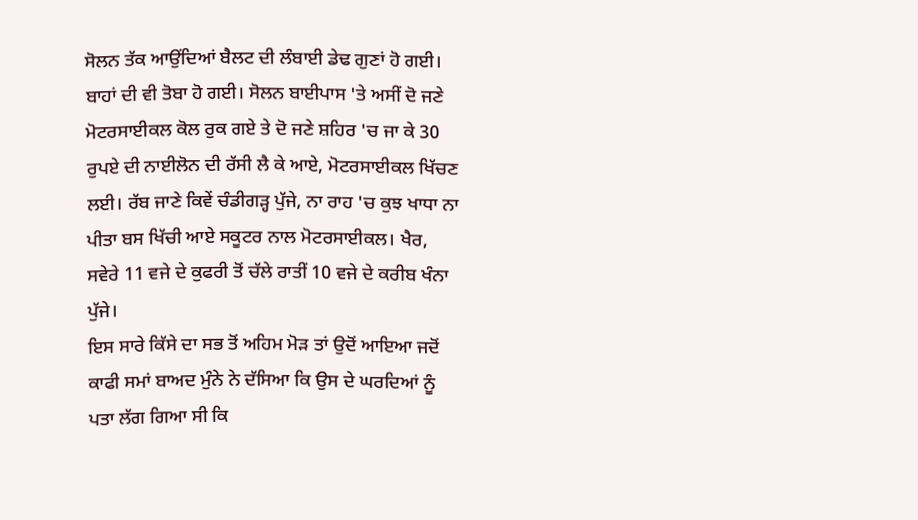ਸੋਲਨ ਤੱਕ ਆਉਂਦਿਆਂ ਬੈਲਟ ਦੀ ਲੰਬਾਈ ਡੇਢ ਗੁਣਾਂ ਹੋ ਗਈ। ਬਾਹਾਂ ਦੀ ਵੀ ਤੋਬਾ ਹੋ ਗਈ। ਸੋਲਨ ਬਾਈਪਾਸ 'ਤੇ ਅਸੀਂ ਦੋ ਜਣੇ ਮੋਟਰਸਾਈਕਲ ਕੋਲ ਰੁਕ ਗਏ ਤੇ ਦੋ ਜਣੇ ਸ਼ਹਿਰ 'ਚ ਜਾ ਕੇ 30 ਰੁਪਏ ਦੀ ਨਾਈਲੋਨ ਦੀ ਰੱਸੀ ਲੈ ਕੇ ਆਏ, ਮੋਟਰਸਾਈਕਲ ਖਿੱਚਣ ਲਈ। ਰੱਬ ਜਾਣੇ ਕਿਵੇਂ ਚੰਡੀਗੜ੍ਹ ਪੁੱਜੇ, ਨਾ ਰਾਹ 'ਚ ਕੁਝ ਖਾਧਾ ਨਾ ਪੀਤਾ ਬਸ ਖਿੱਚੀ ਆਏ ਸਕੂਟਰ ਨਾਲ ਮੋਟਰਸਾਈਕਲ। ਖੈਰ, ਸਵੇਰੇ 11 ਵਜੇ ਦੇ ਕੁਫਰੀ ਤੋਂ ਚੱਲੇ ਰਾਤੀਂ 10 ਵਜੇ ਦੇ ਕਰੀਬ ਖੰਨਾ ਪੁੱਜੇ।
ਇਸ ਸਾਰੇ ਕਿੱਸੇ ਦਾ ਸਭ ਤੋਂ ਅਹਿਮ ਮੋੜ ਤਾਂ ਉਦੋਂ ਆਇਆ ਜਦੋਂ ਕਾਫੀ ਸਮਾਂ ਬਾਅਦ ਮੁੰਨੇ ਨੇ ਦੱਸਿਆ ਕਿ ਉਸ ਦੇ ਘਰਦਿਆਂ ਨੂੰ ਪਤਾ ਲੱਗ ਗਿਆ ਸੀ ਕਿ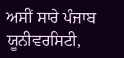ਅਸੀਂ ਸਾਰੇ ਪੰਜਾਬ ਯੂਨੀਵਰਸਿਟੀ,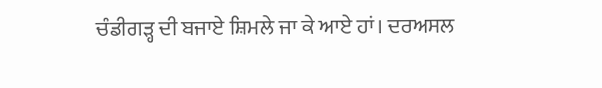ਚੰਡੀਗੜ੍ਹ ਦੀ ਬਜਾਏ ਸ਼ਿਮਲੇ ਜਾ ਕੇ ਆਏ ਹਾਂ। ਦਰਅਸਲ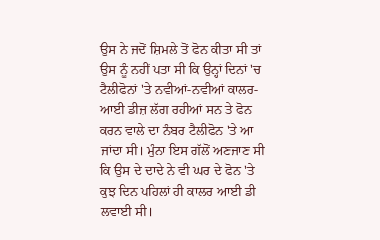ਉਸ ਨੇ ਜਦੋਂ ਸ਼ਿਮਲੇ ਤੋਂ ਫੋਨ ਕੀਤਾ ਸੀ ਤਾਂ ਉਸ ਨੂੰ ਨਹੀਂ ਪਤਾ ਸੀ ਕਿ ਉਨ੍ਹਾਂ ਦਿਨਾਂ 'ਚ ਟੈਲੀਫੋਨਾਂ 'ਤੇ ਨਵੀਆਂ-ਨਵੀਆਂ ਕਾਲਰ-ਆਈ ਡੀਜ਼ ਲੱਗ ਰਹੀਆਂ ਸਨ ਤੇ ਫੋਨ ਕਰਨ ਵਾਲੇ ਦਾ ਨੰਬਰ ਟੈਲੀਫੋਨ 'ਤੇ ਆ ਜਾਂਦਾ ਸੀ। ਮੁੰਨਾ ਇਸ ਗੱਲੋਂ ਅਣਜਾਣ ਸੀ ਕਿ ਉਸ ਦੇ ਦਾਦੇ ਨੇ ਵੀ ਘਰ ਦੇ ਫੋਨ 'ਤੇ ਕੁਝ ਦਿਨ ਪਹਿਲਾਂ ਹੀ ਕਾਲਰ ਆਈ ਡੀ ਲਵਾਈ ਸੀ।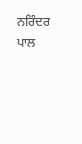ਨਰਿੰਦਰ ਪਾਲ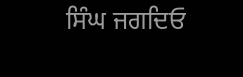ਸਿੰਘ ਜਗਦਿਓ